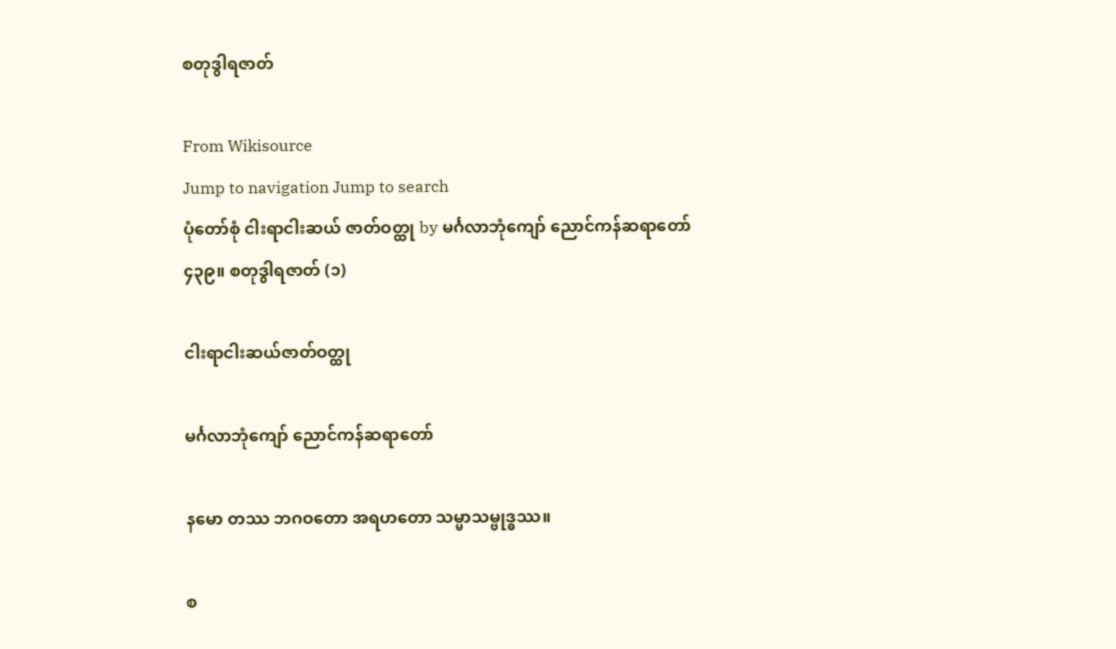စတုဒွါရဇာတ်

From Wikisource
Jump to navigation Jump to search
ပုံတော်စုံ ငါးရာငါးဆယ် ဇာတ်ဝတ္ထု by မင်္ဂလာဘုံကျော် ညောင်ကန်ဆရာတော်
၄၃၉။ စတုဒွါရဇာတ် (၁)

ငါးရာငါးဆယ်ဇာတ်ဝတ္ထု

မင်္ဂလာဘုံကျော် ညောင်ကန်ဆရာတော်

နမော တဿ ဘဂဝတော အရဟတော သမ္မာသမ္ဗုဒ္ဓဿ။

စ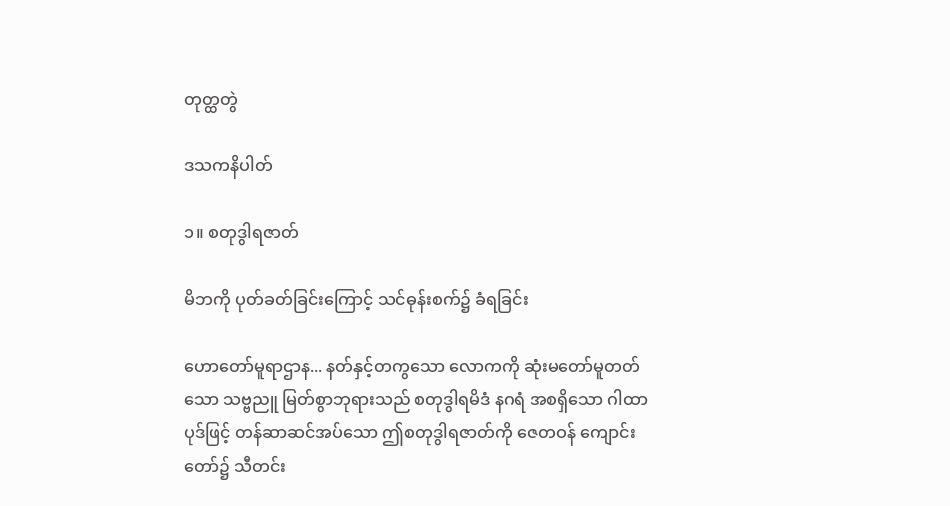တုတ္ထတွဲ

ဒသကနိပါတ်

၁။ စတုဒွါရဇာတ်

မိဘကို ပုတ်ခတ်ခြင်းကြောင့် သင်ဓုန်းစက်၌ ခံရခြင်း

ဟောတော်မူရာဌာန... နတ်နှင့်တကွသော လောကကို ဆုံးမတော်မူတတ်သော သဗ္ဗညူ မြတ်စွာဘုရားသည် စတုဒွါရမိဒံ နဂရံ အစရှိသော ဂါထာပုဒ်ဖြင့် တန်ဆာဆင်အပ်သော ဤစတုဒွါရဇာတ်ကို ဇေတဝန် ကျောင်းတော်၌ သီတင်း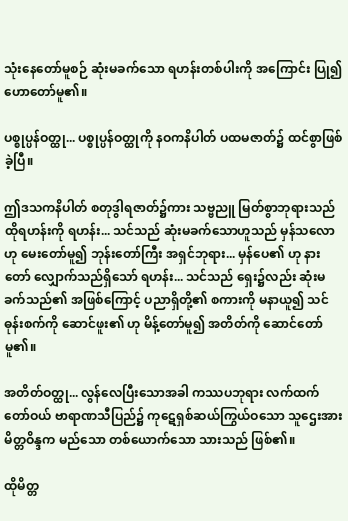သုံးနေတော်မူစဉ် ဆုံးမခက်သော ရဟန်းတစ်ပါးကို အကြောင်း ပြု၍ ဟောတော်မူ၏။

ပစ္စုပ္ပန်ဝတ္ထု... ပစ္စုပ္ပန်ဝတ္ထုကို နဝကနိပါတ် ပထမဇာတ်၌ ထင်စွာဖြစ်ခဲ့ပြီ။

ဤဒသကနိပါတ် စတုဒွါရဇာတ်၌ကား သဗ္ဗညူ မြတ်စွာဘုရားသည် ထိုရဟန်းကို ရဟန်း... သင်သည် ဆုံးမခက်သောဟူသည် မှန်သလော ဟု မေးတော်မူ၍ ဘုန်းတော်ကြီး အရှင်ဘုရား... မှန်ပေ၏ ဟု နားတော် လျှောက်သည်ရှိသော် ရဟန်း... သင်သည် ရှေး၌လည်း ဆုံးမခက်သည်၏ အဖြစ်ကြောင့် ပညာရှိတို့၏ စကားကို မနာယူ၍ သင်ဓုန်းစက်ကို ဆောင်ဖူး၏ ဟု မိန့်တော်မူ၍ အတိတ်ကို ဆောင်တော်မူ၏။

အတိတ်ဝတ္ထု... လွန်လေပြီးသောအခါ ကဿပဘုရား လက်ထက်တော်ဝယ် ဗာရာဏသီပြည်၌ ကုဋေရှစ်ဆယ်ကြွယ်ဝသော သူဌေးအား မိတ္တဝိန္ဒက မည်သော တစ်ယောက်သော သားသည် ဖြစ်၏။

ထိုမိတ္တ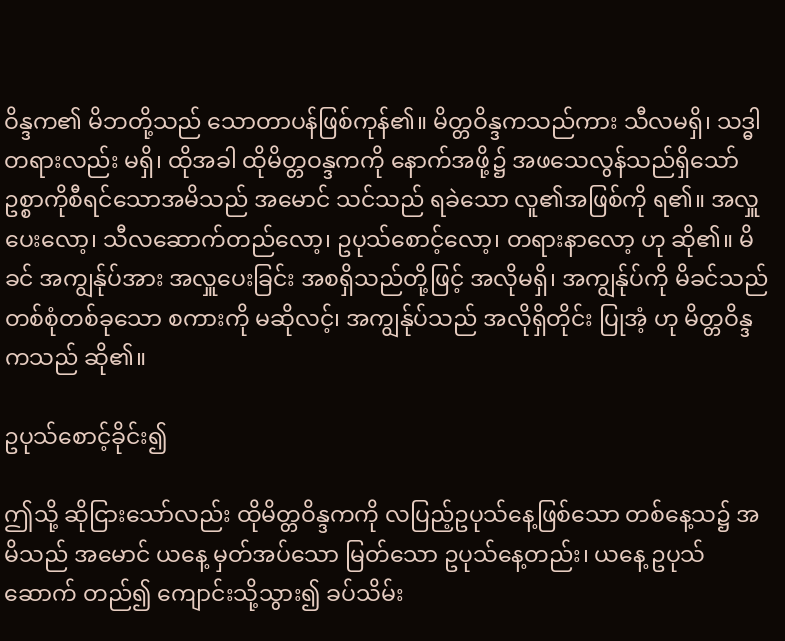ဝိန္ဒက၏ မိဘတို့သည် သောတာပန်ဖြစ်ကုန်၏။ မိတ္တဝိန္ဒကသည်ကား သီလမရှိ၊ သဒ္ဓါတရားလည်း မရှိ၊ ထိုအခါ ထိုမိတ္တဝန္ဒကကို နောက်အဖို့၌ အဖသေလွန်သည်ရှိသော် ဥစ္စာကိုစီရင်သောအမိသည် အမောင် သင်သည် ရခဲသော လူ၏အဖြစ်ကို ရ၏။ အလှူ ပေးလော့၊ သီလဆောက်တည်လော့၊ ဥပုသ်စောင့်လော့၊ တရားနာလော့ ဟု ဆို၏။ မိခင် အကျွန်ုပ်အား အလှူပေးခြင်း အစရှိသည်တို့ဖြင့် အလိုမရှိ၊ အကျွန်ုပ်ကို မိခင်သည် တစ်စုံတစ်ခုသော စကားကို မဆိုလင့်၊ အကျွန်ုပ်သည် အလိုရှိတိုင်း ပြုအံ့ ဟု မိတ္တဝိန္ဒကသည် ဆို၏။

ဥပုသ်စောင့်ခိုင်း၍

ဤသို့ ဆိုငြားသော်လည်း ထိုမိတ္တဝိန္ဒကကို လပြည့်ဥပုသ်နေ့ဖြစ်သော တစ်နေ့သ၌ အမိသည် အမောင် ယနေ့ မှတ်အပ်သော မြတ်သော ဥပုသ်နေ့တည်း၊ ယနေ့ ဥပုသ် ဆောက် တည်၍ ကျောင်းသို့သွား၍ ခပ်သိမ်း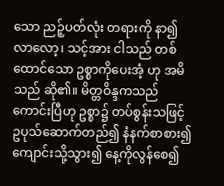သော ညဉ့်ပတ်လုံး တရားကို နာ၍ လာလော့၊ သင့်အား ငါသည် တစ်ထောင်သော ဥစ္စာကိုပေးအံ့ ဟု အမိသည် ဆို၏။ မိတ္တဝိန္ဒကသည် ကောင်းပြီဟု ဥစ္စာ၌ တပ်စွန်းသဖြင့် ဥပုသ်ဆောက်တည်၍ နံနက်စာစား၍ ကျောင်းသို့သွား၍ နေ့ကိုလွန်စေ၍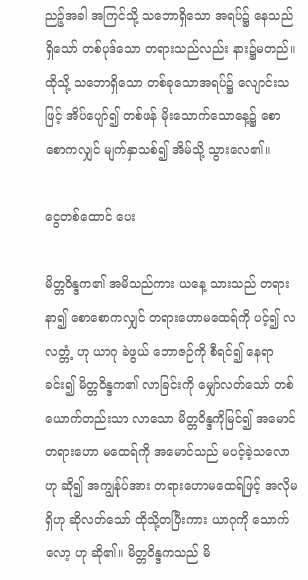ညဉ့်အခါ အကြင်သို့ သဘောရှိသော အရပ်၌ နေသည်ရှိသော် တစ်ပုဒ်သော တရားသည်လည်း နား၌မတည်။ ထိုသို့ သဘောရှိသော တစ်ခုသောအရပ်၌ လျောင်းသဖြင့် အိပ်ပျော်၍ တစ်ဖန် မိုးသောက်သောနေ့၌ စောစောကလျှင် မျက်နှာသစ်၍ အိမ်သို့ သွားလေ၏။

ငွေတစ်ထောင် ပေး

မိတ္တဝိန္ဒက၏ အမိသည်ကား ယနေ့ သားသည် တရားနာ၍ စောစောကလျှင် တရားဟောမထေရ်ကို ပင့်၍ လလတ္တံ့ ဟု ယာဂု ခဲဖွယ် ဘောဇဉ်ကို စီရင်၍ နေရာခင်း၍ မိတ္တဝိန္ဒက၏ လာခြင်းကို မျှော်လတ်သော် တစ်ယောက်တည်းသာ လာသော မိတ္တဝိန္ဒကိုမြင်၍ အမောင် တရားဟော မထေရ်ကို အမောင်သည် မပင့်ခဲ့သလောဟု ဆို၍ အကျွန်ုပ်အား တရားဟောမထေရ်ဖြင့် အလိုမရှိဟု ဆိုလတ်သော် ထိုသို့တပြီးကား ယာဂုကို သောက်လော့ ဟု ဆို၏။ မိတ္တဝိန္ဒကသည် မိ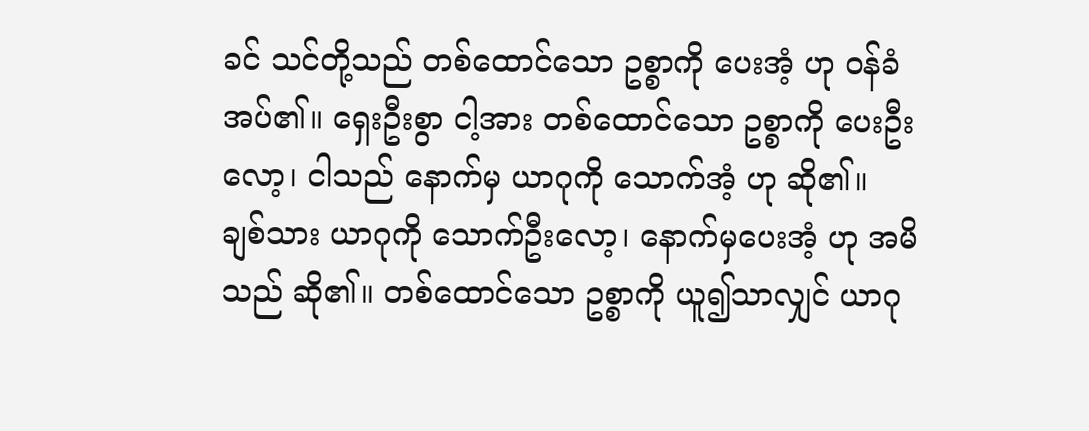ခင် သင်တို့သည် တစ်ထောင်သော ဥစ္စာကို ပေးအံ့ ဟု ဝန်ခံအပ်၏။ ရှေးဦးစွာ ငါ့အား တစ်ထောင်သော ဥစ္စာကို ပေးဦးလော့၊ ငါသည် နောက်မှ ယာဂုကို သောက်အံ့ ဟု ဆို၏။ ချစ်သား ယာဂုကို သောက်ဦးလော့၊ နောက်မှပေးအံ့ ဟု အမိသည် ဆို၏။ တစ်ထောင်သော ဥစ္စာကို ယူ၍သာလျှင် ယာဂု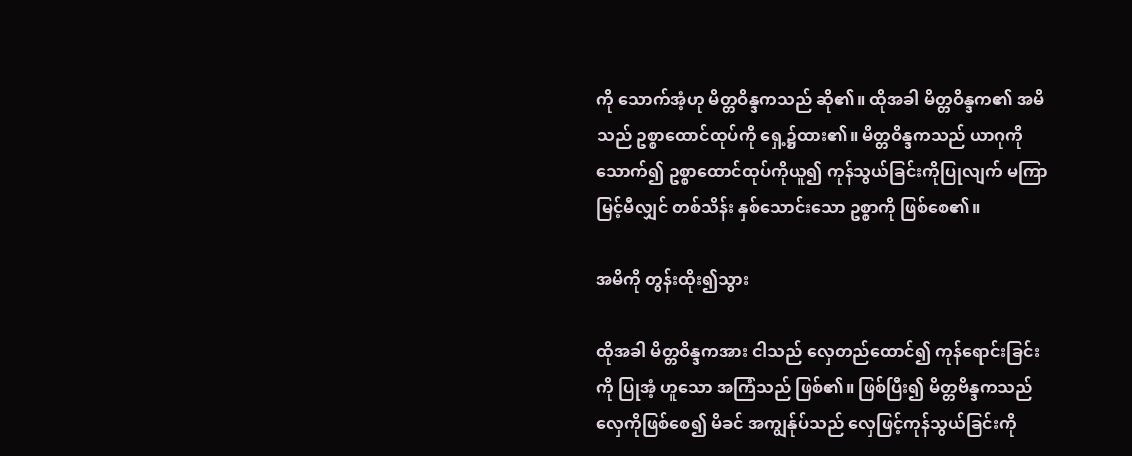ကို သောက်အံ့ဟု မိတ္တဝိန္ဒကသည် ဆို၏။ ထိုအခါ မိတ္တဝိန္ဒက၏ အမိသည် ဥစ္စာထောင်ထုပ်ကို ရှေ့၌ထား၏။ မိတ္တဝိန္ဒကသည် ယာဂုကိုသောက်၍ ဥစ္စာထောင်ထုပ်ကိုယူ၍ ကုန်သွယ်ခြင်းကိုပြုလျက် မကြာမြင့်မီလျှင် တစ်သိန်း နှစ်သောင်းသော ဥစ္စာကို ဖြစ်စေ၏။

အမိကို တွန်းထိုး၍သွား

ထိုအခါ မိတ္တဝိန္ဒကအား ငါသည် လှေတည်ထောင်၍ ကုန်ရောင်းခြင်းကို ပြုအံ့ ဟူသော အကြံသည် ဖြစ်၏။ ဖြစ်ပြီး၍ မိတ္တဗိန္ဒကသည် လှေကိုဖြစ်စေ၍ မိခင် အကျွန်ုပ်သည် လှေဖြင့်ကုန်သွယ်ခြင်းကို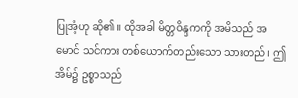ပြုအံ့ဟု ဆို၏။ ထိုအခါ မိတ္တဝိန္ဒကကို အမိသည် အမောင် သင်ကား တစ်ယောက်တည်းသော သားတည်၊ ဤအိမ်၌ ဥစ္စာသည်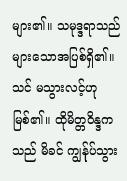များ၏။ သမုဒ္ဒရာသည် များသောအပြစ်ရှိ၏။ သင် မသွားလင့်ဟု မြစ်၏။ ထိုမိတ္တဝိန္ဒကသည် မိခင် ကျွန်ုပ်သွား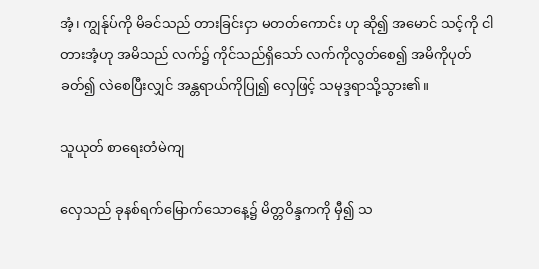အံ့၊ ကျွန်ုပ်ကို မိခင်သည် တားခြင်းငှာ မတတ်ကောင်း ဟု ဆို၍ အမောင် သင့်ကို ငါတားအံ့ဟု အမိသည် လက်၌ ကိုင်သည်ရှိသော် လက်ကိုလွတ်စေ၍ အမိကိုပုတ်ခတ်၍ လဲစေပြီးလျှင် အန္တရာယ်ကိုပြု၍ လှေဖြင့် သမုဒ္ဒရာသို့သွား၏။

သူယုတ် စာရေးတံမဲကျ

လှေသည် ခုနစ်ရက်မြောက်သောနေ့၌ မိတ္တဝိန္ဒကကို မှီ၍ သ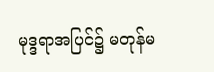မုဒ္ဒရာအပြင်၌ မတုန်မ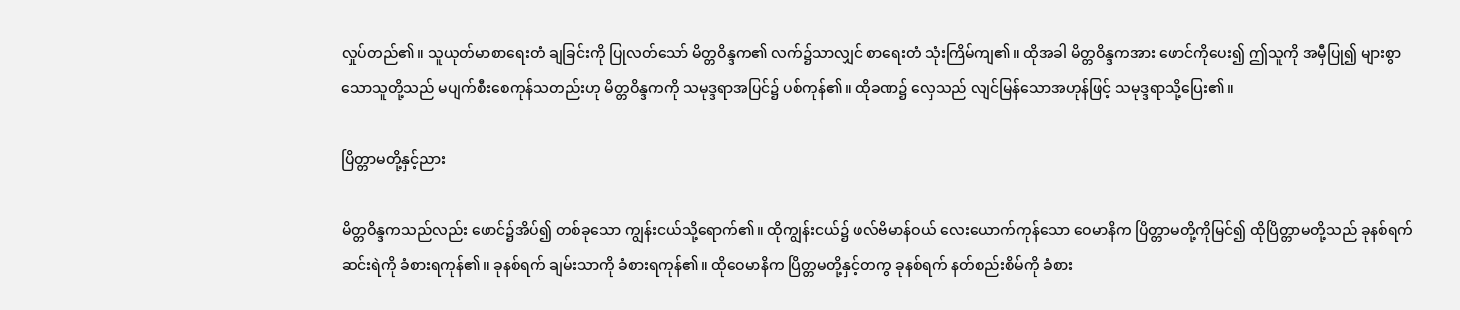လှုပ်တည်၏။ သူယုတ်မာစာရေးတံ ချခြင်းကို ပြုလတ်သော် မိတ္တဝိန္ဒက၏ လက်၌သာလျှင် စာရေးတံ သုံးကြိမ်ကျ၏။ ထိုအခါ မိတ္တဝိန္ဒကအား ဖောင်ကိုပေး၍ ဤသူကို အမှီပြု၍ များစွာသောသူတို့သည် မပျက်စီးစေကုန်သတည်းဟု မိတ္တဝိန္ဒကကို သမုဒ္ဒရာအပြင်၌ ပစ်ကုန်၏။ ထိုခဏ၌ လှေသည် လျင်မြန်သောအဟုန်ဖြင့် သမုဒ္ဒရာသို့ပြေး၏။

ပြိတ္တာမတို့နှင့်ညား

မိတ္တဝိန္ဒကသည်လည်း ဖောင်၌အိပ်၍ တစ်ခုသော ကျွန်းငယ်သို့ရောက်၏။ ထိုကျွန်းငယ်၌ ဖလ်ဗိမာန်ဝယ် လေးယောက်ကုန်သော ဝေမာနိက ပြိတ္တာမတို့ကိုမြင်၍ ထိုပြိတ္တာမတို့သည် ခုနစ်ရက် ဆင်းရဲကို ခံစားရကုန်၏။ ခုနစ်ရက် ချမ်းသာကို ခံစားရကုန်၏။ ထိုဝေမာနိက ပြိတ္တမတို့နှင့်တကွ ခုနစ်ရက် နတ်စည်းစိမ်ကို ခံစား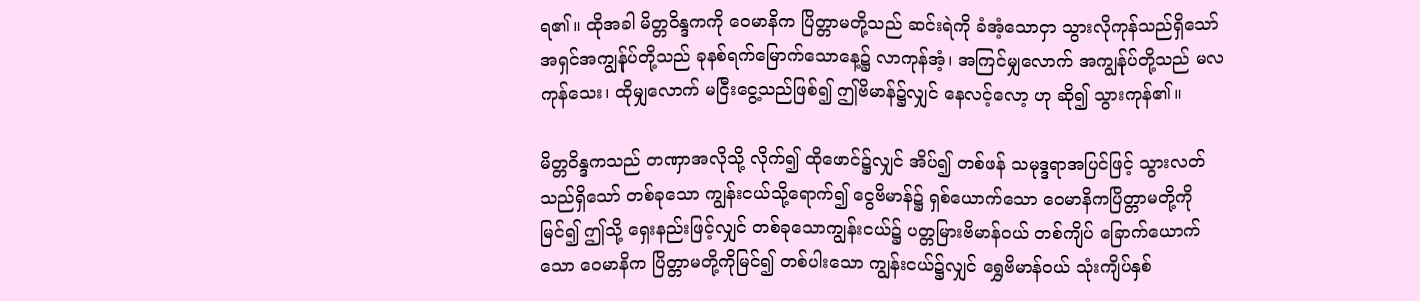ရ၏။ ထိုအခါ မိတ္တဝိန္ဒကကို ဝေမာနိက ပြိတ္တာမတို့သည် ဆင်းရဲကို ခံအံ့သောငှာ သွားလိုကုန်သည်ရှိသော် အရှင်အကျွန်ုပ်တို့သည် ခုနစ်ရက်မြောက်သောနေ့၌ လာကုန်အံ့၊ အကြင်မျှလောက် အကျွန်ုပ်တို့သည် မလကုန်သေး၊ ထိုမျှလောက် မငြီးငွေ့သည်ဖြစ်၍ ဤဗိမာန်၌လျှင် နေလင့်လော့ ဟု ဆို၍ သွားကုန်၏။

မိတ္တဝိန္ဒကသည် တဏှာအလိုသို့ လိုက်၍ ထိုဖောင်၌လျှင် အိပ်၍ တစ်ဖန် သမုဒ္ဒရာအပြင်ဖြင့် သွားလတ်သည်ရှိသော် တစ်ခုသော ကျွန်းငယ်သို့ရောက်၍ ငွေဗိမာန်၌ ရှစ်ယောက်သော ဝေမာနိကပြိတ္တာမတို့ကို မြင်၍ ဤသို့ ရှေးနည်းဖြင့်လျှင် တစ်ခုသောကျွန်းငယ်၌ ပတ္တမြားဗိမာန်ဝယ် တစ်ကျိပ် ခြောက်ယောက်သော ဝေမာနိက ပြိတ္တာမတို့ကိုမြင်၍ တစ်ပါးသော ကျွန်းငယ်၌လျှင် ရွှေဗိမာန်ဝယ် သုံးကျိပ်နှစ်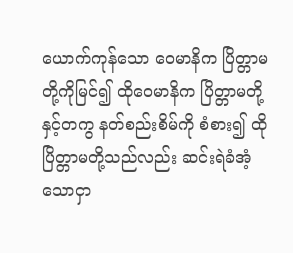ယောက်ကုန်သော ဝေမာနိက ပြိတ္တာမတို့ကိုမြင်၍ ထိုဝေမာနိက ပြိတ္တာမတို့နှင့်တကွ နတ်စည်းစိမ်ကို စံစား၍ ထိုပြိတ္တာမတို့သည်လည်း ဆင်းရဲခံအံ့သောငှာ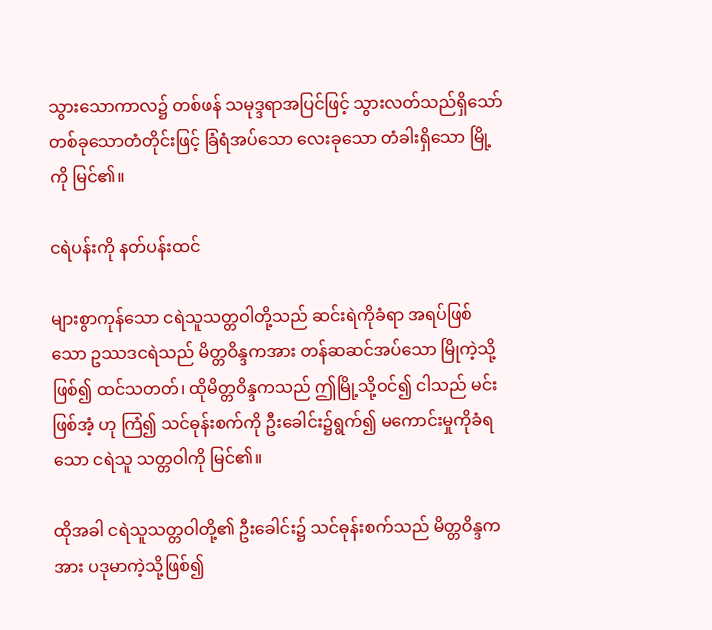သွားသောကာလ၌ တစ်ဖန် သမုဒ္ဒရာအပြင်ဖြင့် သွားလတ်သည်ရှိသော် တစ်ခုသောတံတိုင်းဖြင့် ခြံရံအပ်သော လေးခုသော တံခါးရှိသော မြို့ကို မြင်၏။

ငရဲပန်းကို နတ်ပန်းထင်

များစွာကုန်သော ငရဲသူသတ္တဝါတို့သည် ဆင်းရဲကိုခံရာ အရပ်ဖြစ်သော ဥဿဒငရဲသည် မိတ္တဝိန္ဒကအား တန်ဆဆင်အပ်သော မြိုကဲ့သို့ဖြစ်၍ ထင်သတတ်၊ ထိုမိတ္တဝိန္ဒကသည် ဤမြို့သို့ဝင်၍ ငါသည် မင်းဖြစ်အံ့ ဟု ကြံ၍ သင်ဓုန်းစက်ကို ဦးခေါင်း၌ရွက်၍ မကောင်းမှုကိုခံရသော ငရဲသူ သတ္တဝါကို မြင်၏။

ထိုအခါ ငရဲသူသတ္တဝါတို့၏ ဦးခေါင်း၌ သင်ဓုန်းစက်သည် မိတ္တဝိန္ဒကအား ပဒုမာကဲ့သို့ဖြစ်၍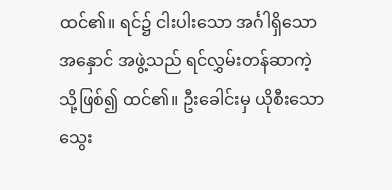ထင်၏။ ရင်၌ ငါးပါးသော အင်္ဂါရှိသော အနှောင် အဖွဲ့သည် ရင်လွှမ်းတန်ဆာကဲ့သို့ဖြစ်၍ ထင်၏။ ဦးခေါင်းမှ ယိုစီးသော သွေး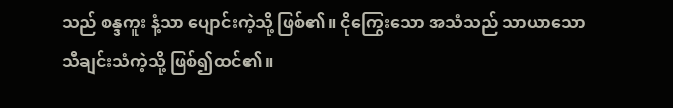သည် စန္ဒကူး နံ့သာ ပျောင်းကဲ့သို့ ဖြစ်၏။ ငိုကြွေးသော အသံသည် သာယာသော သီချင်းသံကဲ့သို့ ဖြစ်၍ထင်၏။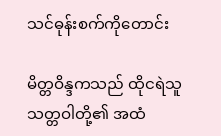သင်ဓုန်းစက်ကိုတောင်း

မိတ္တဝိန္ဒကသည် ထိုငရဲသူသတ္တဝါတို့၏ အထံ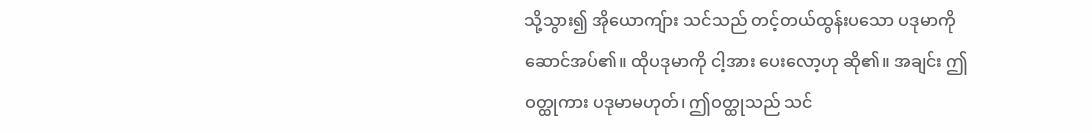သို့သွား၍ အိုယောကျ်ား သင်သည် တင့်တယ်ထွန်းပသော ပဒုမာကို ဆောင်အပ်၏။ ထိုပဒုမာကို ငါ့အား ပေးလော့ဟု ဆို၏။ အချင်း ဤဝတ္ထုကား ပဒုမာမဟုတ်၊ ဤဝတ္ထုသည် သင်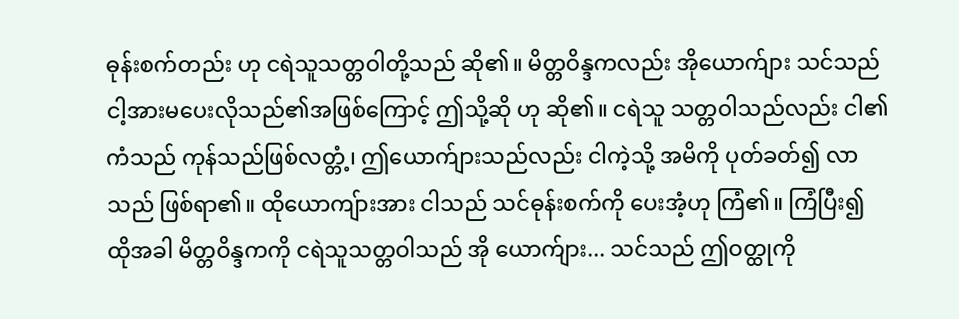ဓုန်းစက်တည်း ဟု ငရဲသူသတ္တဝါတို့သည် ဆို၏။ မိတ္တဝိန္ဒကလည်း အိုယောက်ျား သင်သည် ငါ့အားမပေးလိုသည်၏အဖြစ်ကြောင့် ဤသို့ဆို ဟု ဆို၏။ ငရဲသူ သတ္တဝါသည်လည်း ငါ၏ကံသည် ကုန်သည်ဖြစ်လတ္တံ့၊ ဤယောက်ျားသည်လည်း ငါကဲ့သို့ အမိကို ပုတ်ခတ်၍ လာသည် ဖြစ်ရာ၏။ ထိုယောကျ်ားအား ငါသည် သင်ဓုန်းစက်ကို ပေးအံ့ဟု ကြံ၏။ ကြံပြီး၍ ထိုအခါ မိတ္တဝိန္ဒကကို ငရဲသူသတ္တဝါသည် အို ယောက်ျား... သင်သည် ဤဝတ္ထုကို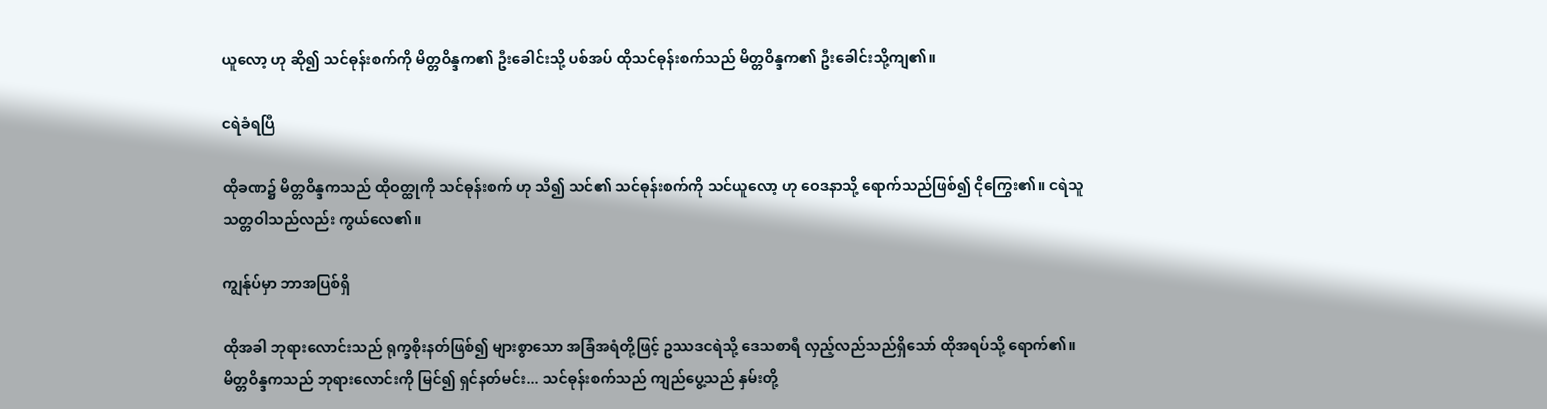ယူလော့ ဟု ဆို၍ သင်ဓုန်းစက်ကို မိတ္တဝိန္ဒက၏ ဦးခေါင်းသို့ ပစ်အပ် ထိုသင်ဓုန်းစက်သည် မိတ္တဝိန္ဒက၏ ဦးခေါင်းသို့ကျ၏။

ငရဲခံရပြီ

ထိုခဏ၌ မိတ္တဝိန္ဒကသည် ထိုဝတ္ထုကို သင်ဓုန်းစက် ဟု သိ၍ သင်၏ သင်ဓုန်းစက်ကို သင်ယူလော့ ဟု ဝေဒနာသို့ ရောက်သည်ဖြစ်၍ ငိုကြွေး၏။ ငရဲသူသတ္တဝါသည်လည်း ကွယ်လေ၏။

ကျွန်ုပ်မှာ ဘာအပြစ်ရှိ

ထိုအခါ ဘုရားလောင်းသည် ရုက္ခစိုးနတ်ဖြစ်၍ များစွာသော အခြံအရံတို့ဖြင့် ဥဿဒငရဲသို့ ဒေသစာရီ လှည့်လည်သည်ရှိသော် ထိုအရပ်သို့ ရောက်၏။ မိတ္တဝိန္ဒကသည် ဘုရားလောင်းကို မြင်၍ ရှင်နတ်မင်း... သင်ဓုန်းစက်သည် ကျည်ပွေ့သည် နှမ်းတို့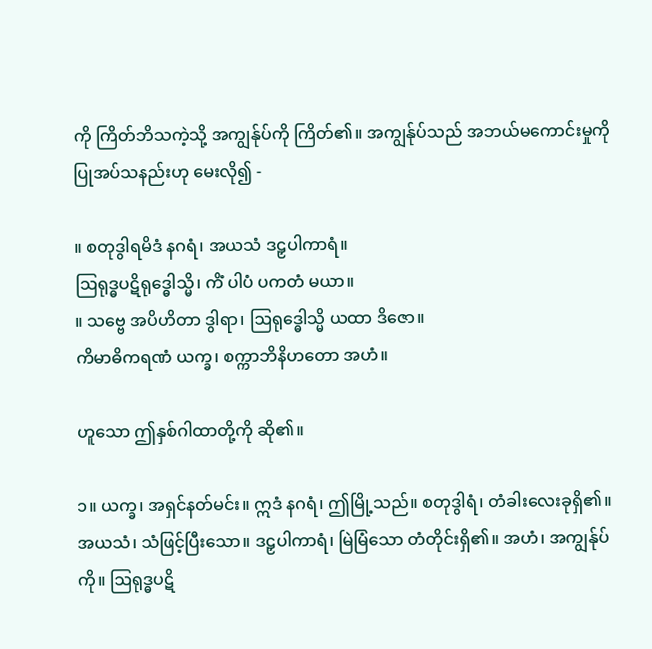ကို ကြိတ်ဘိသကဲ့သို့ အကျွန်ုပ်ကို ကြိတ်၏။ အကျွန်ုပ်သည် အဘယ်မကောင်းမှုကို ပြုအပ်သနည်းဟု မေးလို၍ -

။ စတုဒွါရမိဒံ နဂရံ၊ အယသံ ဒဠှပါကာရံ။
ဩရုဒ္ဓပဋိရုဒ္ဓေါသ္မိ၊ ကိံ ပါပံ ပကတံ မယာ။
။ သဗ္ဗေ အပိဟိတာ ဒွါရာ၊ ဩရုဒ္ဓေါသ္မိ ယထာ ဒိဇော။
ကိမာဓိကရဏံ ယက္ခ၊ စက္ကာဘိနိဟတော အဟံ။

ဟူသော ဤနှစ်ဂါထာတို့ကို ဆို၏။

၁။ ယက္ခ၊ အရှင်နတ်မင်း။ ဣဒံ နဂရံ၊ ဤမြို့သည်။ စတုဒွါရံ၊ တံခါးလေးခုရှိ၏။ အယသံ၊ သံဖြင့်ပြီးသော။ ဒဠှပါကာရံ၊ မြဲမြံသော တံတိုင်းရှိ၏။ အဟံ၊ အကျွန်ုပ်ကို။ ဩရုဒ္ဓပဋိ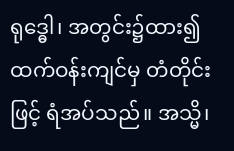ရုဒ္ဓေါ၊ အတွင်း၌ထား၍ ထက်ဝန်းကျင်မှ တံတိုင်းဖြင့် ရံအပ်သည်။ အသ္မိ၊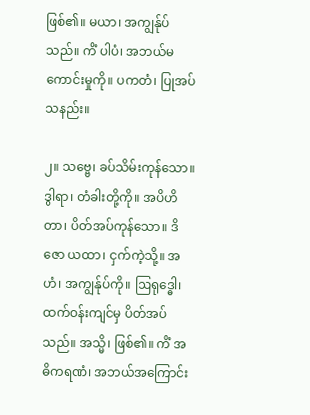ဖြစ်၏။ မယာ၊ အကျွန်ုပ်သည်။ ကိံ ပါပံ၊ အဘယ်မကောင်းမှုကို။ ပကတံ၊ ပြုအပ်သနည်း။

၂။ သဗ္ဗေ၊ ခပ်သိမ်းကုန်သော။ ဒွါရာ၊ တံခါးတို့ကို။ အပိဟိတာ၊ ပိတ်အပ်ကုန်သော။ ဒိဇော ယထာ၊ ငှက်ကဲ့သို့။ အဟံ၊ အကျွန်ုပ်ကို။ ဩရုဒ္ဓေါ၊ ထက်ဝန်းကျင်မှ ပိတ်အပ်သည်။ အသ္မိ၊ ဖြစ်၏။ ကိံ အဓိကရဏံ၊ အဘယ်အကြောင်း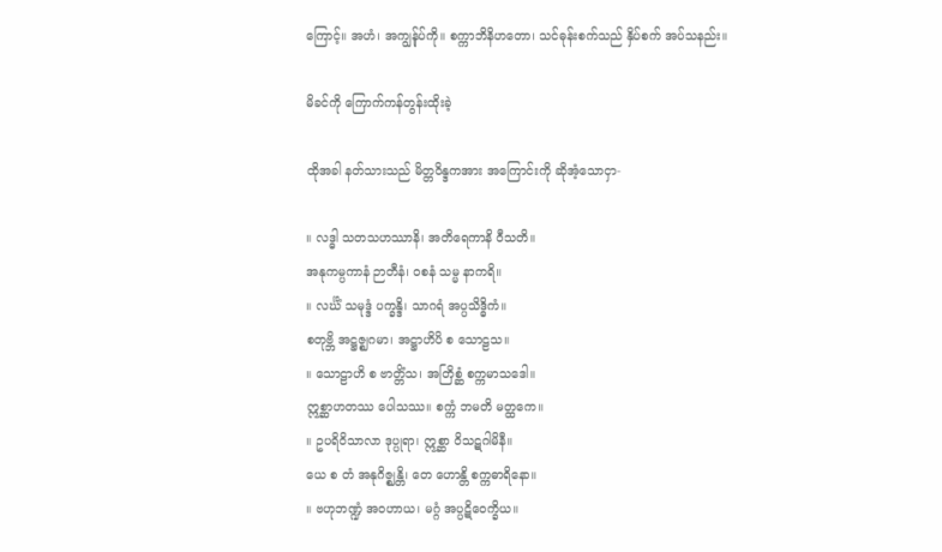ကြောင့်။ အဟံ၊ အကျွန်ုပ်ကို။ စက္ကာဘိနိဟတော၊ သင်ဓုန်းစက်သည် နှိပ်စက် အပ်သနည်း။

မိခင်ကို ကြောက်ကန်တွန်းထိုးခဲ့

ထိုအခါ နတ်သားသည် မိတ္တဝိန္ဒကအား အကြောင်းကို ဆိုအံ့သောငှာ-

။ လဒ္ဓါ သတသဟဿာနိ၊ အတိရေကာနိ ဝီသတိ။
အနုကမ္ပကာနံ ဉာတီနံ၊ ဝစနံ သမ္မ နာကရိ။
။ လင်္ဃိံ သမုဒ္ဒံ ပက္ခန္ဒိ၊ သာဂရံ အပ္ပသိဒ္ဓိကံ။
စတုဗ္ဘိ အဋ္ဌဇ္ဈဂမာ၊ အဋ္ဌာဟိပိ စ သောဠသ။
။ သောဠာဟိ စ ဗာတ္တိံသ၊ အတြိစ္ဆံ စက္ကမာသဒေါ။
ဣစ္ဆာဟတဿ ပေါသဿ။ စက္ကံ ဘမတိ မတ္ထကေ။
။ ဥပရိဝိသာလာ ဒုပ္ပုရာ၊ ဣစ္ဆာ ဝိသဋဂါမိနီ။
ယေ စ တံ အနုဂိဇ္ဈန္တိ၊ တေ ဟောန္တိ စက္ကဓာရိနော။
။ ဗဟုဘဏ္ဍံ အဝဟာယ၊ မဂ္ဂံ အပ္ပဋိဝေက္ခိယ။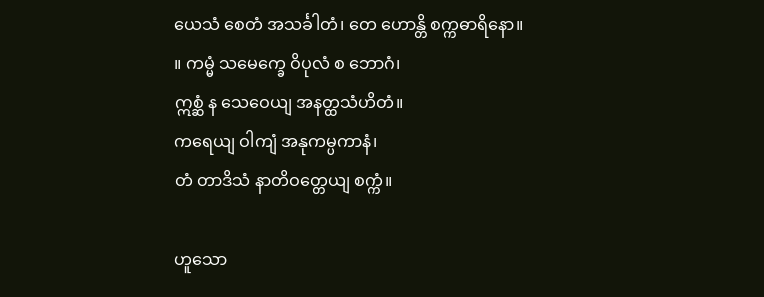ယေသံ စေတံ အသင်္ခါတံ၊ တေ ဟောန္တိ စက္ကဓာရိနော။
။ ကမ္မံ သမေက္ခေ ဝိပုလံ စ ဘောဂံ၊
ဣစ္ဆံ န သေဝေယျ အနတ္ထသံဟိတံ။
ကရေယျ ဝါကျံ အနုကမ္ပကာနံ၊
တံ တာဒိသံ နာတိဝတ္တေယျ စက္ကံ။

ဟူသော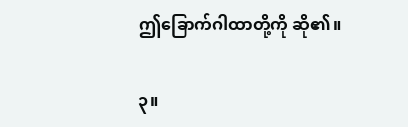ဤခြောက်ဂါထာတို့ကို ဆို၏။

၃။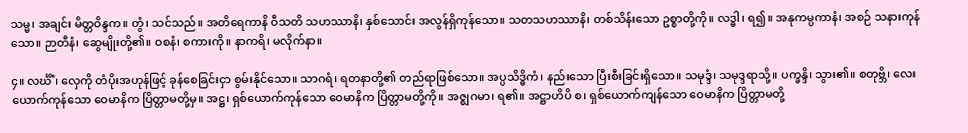သမ္မ၊ အချင်း မိတ္တဝိန္ဒက။ တွံ၊ သင်သည်။ အတိရေကာနိ ဝီသတိ သဟဿာနိ၊ နှစ်သောင်း အလွန်ရှိကုန်သော။ သတသဟဿာနိ၊ တစ်သိန်းသော ဥစ္စာတို့ကို။ လဒ္ဓါ၊ ရ၍။ အနုကမ္ပကာနံ၊ အစဉ် သနားကုန်သော။ ဉာတီနံ၊ ဆွေမျိုးတို့၏။ ဝစနံ၊ စကားကို။ နာကရိ၊ မလိုက်နာ။

၄။ လင်္ဃိံ၊ လှေကို တံပိုးအဟုန်ဖြင့် ခုန်စေခြင်းငှာ စွမ်းနိုင်သော။ သာဂရံ၊ ရတနာတို့၏ တည်ရာဖြစ်သော။ အပ္ပသိဒ္ဓိကံ၊ နည်းသော ပြီးစီးခြင်းရှိသော။ သမုဒ္ဒံ၊ သမုဒ္ဒရာသို့။ ပက္ခန္ဒိ၊ သွား၏။ စတုဗ္ဘိ၊ လေးယောက်ကုန်သော ဝေမာနိက ပြိတ္တာမတို့မှ။ အဋ္ဌ၊ ရှစ်ယောက်ကုန်သော ဝေမာနိက ပြိတ္တာမတို့ကို။ အဇ္ဈဂမာ၊ ရ၏။ အဋ္ဌာဟိပိ စ၊ ရှစ်ယောက်ကျန်သော ဝေမာနိက ပြိတ္တာမတို့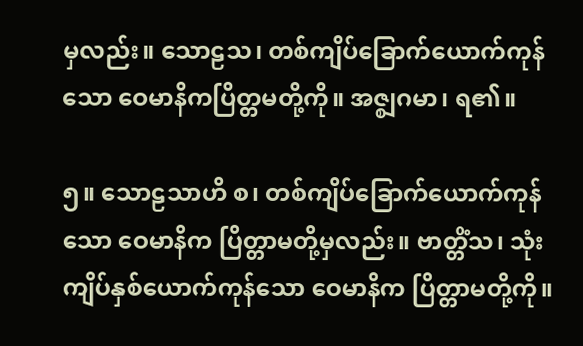မှလည်း။ သောဠသ၊ တစ်ကျိပ်ခြောက်ယောက်ကုန်သော ဝေမာနိကပြိတ္တမတို့ကို။ အဇ္စျဂမာ၊ ရ၏။

၅။ သောဠသာဟိ စ၊ တစ်ကျိပ်ခြောက်ယောက်ကုန်သော ဝေမာနိက ပြိတ္တာမတို့မှလည်း။ ဗာတ္တိံသ၊ သုံးကျိပ်နှစ်ယောက်ကုန်သော ဝေမာနိက ပြိတ္တာမတို့ကို။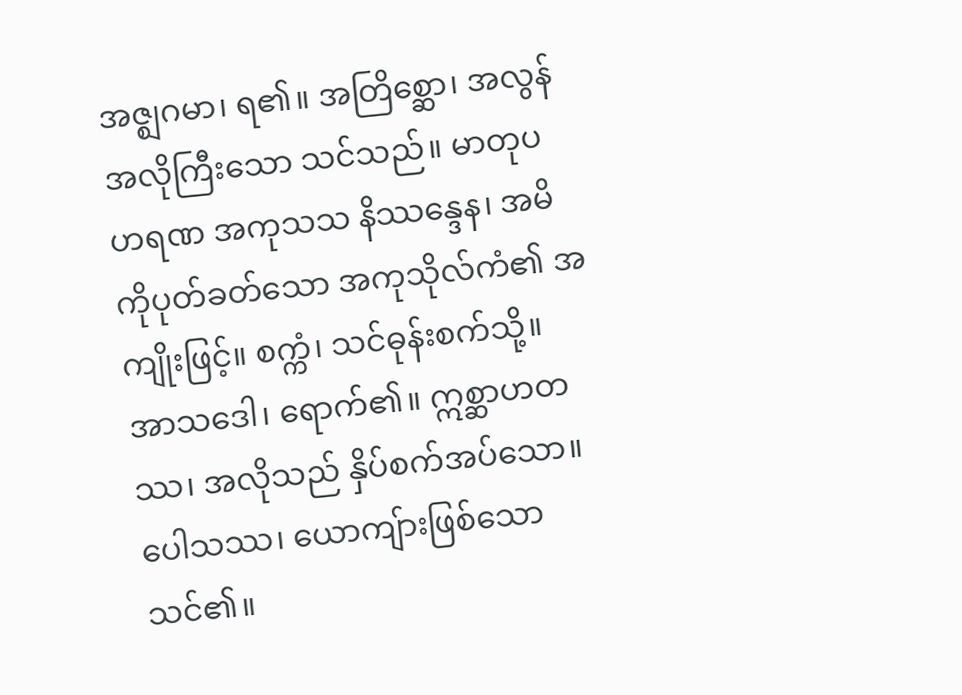အဇ္ဈဂမာ၊ ရ၏။ အတြိစ္ဆော၊ အလွန်အလိုကြီးသော သင်သည်။ မာတုပဟရဏ အကုသသ နိဿန္ဒေန၊ အမိကိုပုတ်ခတ်သော အကုသိုလ်ကံ၏ အကျိုးဖြင့်။ စက္ကံ၊ သင်ဓုန်းစက်သို့။ အာသဒေါ၊ ရောက်၏။ ဣစ္ဆာဟတဿ၊ အလိုသည် နှိပ်စက်အပ်သော။ ပေါသဿ၊ ယောကျ်ားဖြစ်သော သင်၏။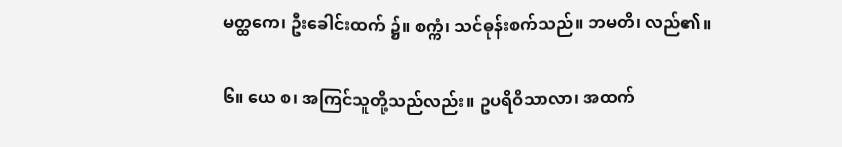မတ္ထကေ၊ ဦးခေါင်းထက် ၌။ စက္ကံ၊ သင်ဓုန်းစက်သည်။ ဘမတိ၊ လည်၏။

၆။ ယေ စ၊ အကြင်သူတို့သည်လည်း။ ဥပရိဝိသာလာ၊ အထက်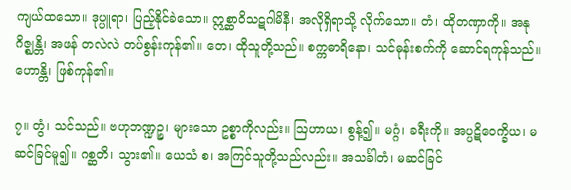ကျယ်ထသော။ ဒုပ္ပူရာ၊ ပြည့်နိုင်ခဲသော။ ဣစ္ဆာဝိသဋဂါမိနီ၊ အလိုရှိရာသို့ လိုက်သော။ တံ၊ ထိုတဏှာကို။ အနုဂိဇ္ဈန္တိ၊ အဖန် တလဲလဲ တပ်စွန်းကုန်၏။ တေ၊ ထိုသူတို့သည်။ စက္ကဓာရိနော၊ သင်ဓုန်းစက်ကို ဆောင်ရကုန်သည်။ ဟောန္တိ၊ ဖြစ်ကုန်၏။

၇။ တွံ၊ သင်သည်။ ဗဟုဘဏ္ဍဉ္စ၊ များသော ဥစ္စာကိုလည်း။ ဩဟာယ၊ စွန့်၍။ မဂ္ဂံ၊ ခရီးကို။ အပ္ပဋိဝေက္ခိယ၊ မဆင်ခြင်မူ၍။ ဂစ္ဆတိ၊ သွား၏။ ယေသံ စ၊ အကြင်သူတို့သည်လည်း။ အသင်္ခါတံ၊ မဆင်ခြင်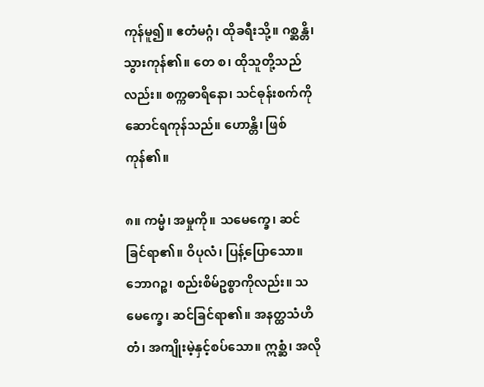ကုန်မူ၍။ ဧတံမဂ္ဂံ၊ ထိုခရီးသို့။ ဂစ္ဆန္တိ၊ သွားကုန်၏။ တေ စ၊ ထိုသူတို့သည်လည်း။ စက္ကဓာရိနော၊ သင်ဓုန်းစက်ကို ဆောင်ရကုန်သည်။ ဟောန္တိ၊ ဖြစ်ကုန်၏။

၈။ ကမ္မံ၊ အမှုကို။ သမေက္ခေ၊ ဆင်ခြင်ရာ၏။ ဝိပုလံ၊ ပြန့်ပြောသော။ ဘောဂဉ္စ၊ စည်းစိမ်ဥစ္စာကိုလည်း။ သမေက္ခေ၊ ဆင်ခြင်ရာ၏။ အနတ္ထသံဟိတံ၊ အကျိုးမဲ့နှင့်စပ်သော။ ဣစ္ဆံ၊ အလို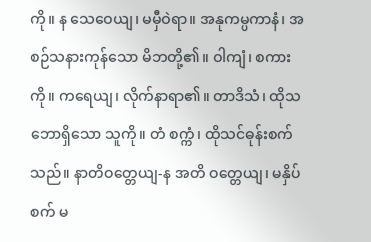ကို။ န သေဝေယျ၊ မမှီဝဲရာ။ အနုကမ္ပကာနံ၊ အစဉ်သနားကုန်သော မိဘတို့၏။ ဝါကျံ၊ စကားကို။ ကရေယျ၊ လိုက်နာရာ၏။ တာဒိသံ၊ ထိုသဘောရှိသော သူကို။ တံ စက္ကံ၊ ထိုသင်ဓုန်းစက်သည်။ နာတိဝတ္တေယျ-န အတိ ဝတ္တေယျ၊ မနှိပ်စက် မ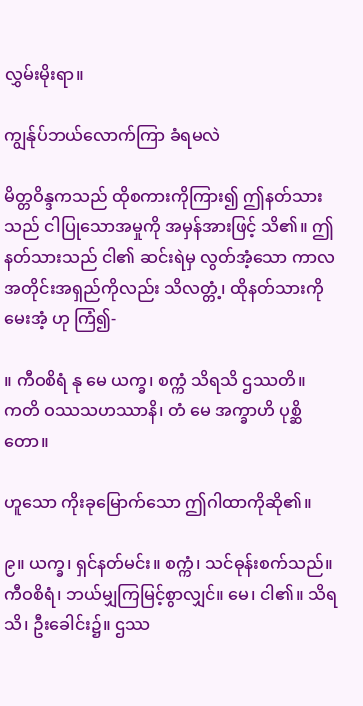လွှမ်းမိုးရာ။

ကျွန်ုပ်ဘယ်လောက်ကြာ ခံရမလဲ

မိတ္တဝိန္ဒကသည် ထိုစကားကိုကြား၍ ဤနတ်သားသည် ငါပြုသောအမှုကို အမှန်အားဖြင့် သိ၏။ ဤနတ်သားသည် ငါ၏ ဆင်းရဲမှ လွတ်အံ့သော ကာလအတိုင်းအရှည်ကိုလည်း သိလတ္တံ့၊ ထိုနတ်သားကို မေးအံ့ ဟု ကြံ၍-

။ ကီဝစိရံ နု မေ ယက္ခ၊ စက္ကံ သိရသိ ဌဿတိ။
ကတိ ဝဿသဟဿာနိ၊ တံ မေ အက္ခာဟိ ပုစ္ဆိတော။

ဟူသော ကိုးခုမြောက်သော ဤဂါထာကိုဆို၏။

၉။ ယက္ခ၊ ရှင်နတ်မင်း။ စက္ကံ၊ သင်ဓုန်းစက်သည်။ ကီဝစိရံ၊ ဘယ်မျှကြမြင့်စွာလျှင်။ မေ၊ ငါ၏။ သိရသိ၊ ဦးခေါင်း၌။ ဌဿ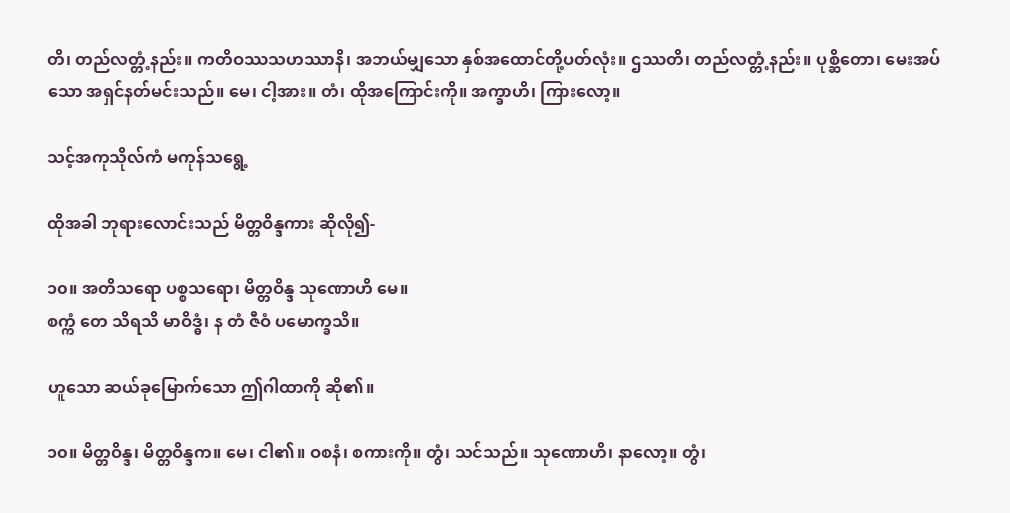တိ၊ တည်လတ္တံ့နည်း။ ကတိဝဿသဟဿာနိ၊ အဘယ်မျှသော နှစ်အထောင်တို့ပတ်လုံး။ ဌဿတိ၊ တည်လတ္တံ့နည်း။ ပုစ္ဆိတော၊ မေးအပ်သော အရှင်နတ်မင်းသည်။ မေ၊ ငါ့အား။ တံ၊ ထိုအကြောင်းကို။ အက္ခာဟိ၊ ကြားလော့။

သင့်အကုသိုလ်ကံ မကုန်သရွေ့

ထိုအခါ ဘုရားလောင်းသည် မိတ္တဝိန္ဒကား ဆိုလို၍-

၁၀။ အတိသရော ပစ္စသရော၊ မိတ္တဝိန္ဒ သုဏောဟိ မေ။
စက္ကံ တေ သိရသိ မာဝိဒ္ဓံ၊ န တံ ဇီဝံ ပမောက္ခသိ။

ဟူသော ဆယ်ခုမြောက်သော ဤဂါထာကို ဆို၏။

၁၀။ မိတ္တဝိန္ဒ၊ မိတ္တဝိန္ဒက။ မေ၊ ငါ၏။ ဝစနံ၊ စကားကို။ တွံ၊ သင်သည်။ သုဏောဟိ၊ နာလော့။ တွံ၊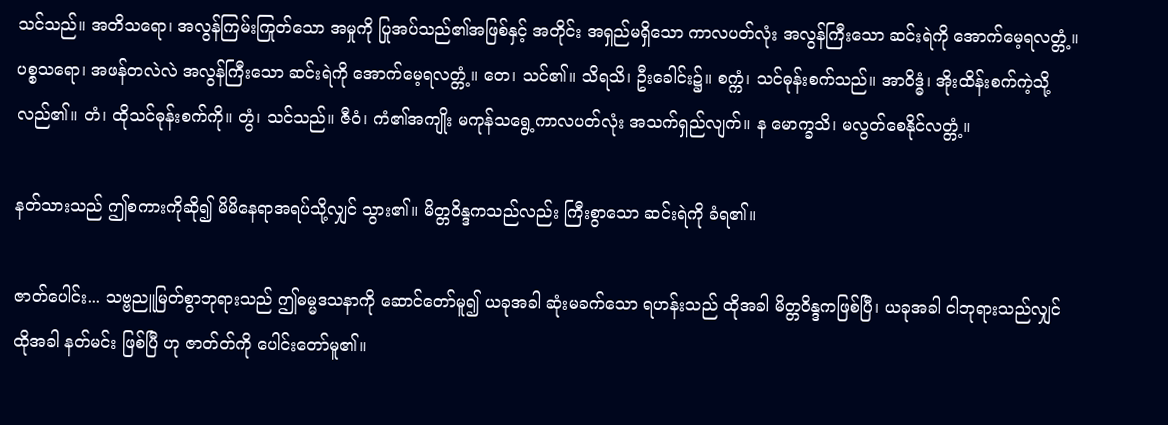သင်သည်။ အတိသရော၊ အလွန်ကြမ်းကြုတ်သော အမှုကို ပြုအပ်သည်၏အဖြစ်နှင့် အတိုင်း အရှည်မရှိသော ကာလပတ်လုံး အလွန်ကြီးသော ဆင်းရဲကို အောက်မေ့ရလတ္တံ့။ ပစ္စသရော၊ အဖန်တလဲလဲ အလွန်ကြီးသော ဆင်းရဲကို အောက်မေ့ရလတ္တံ့။ တေ၊ သင်၏။ သိရသိ၊ ဦးခေါင်း၌။ စက္ကံ၊ သင်ဓုန်းစက်သည်။ အာဝိဒ္ဓံ၊ အိုးထိန်းစက်ကဲ့သို့ လည်၏။ တံ၊ ထိုသင်ဓုန်းစက်ကို။ တွံ၊ သင်သည်။ ဇီဝံ၊ ကံ၏အကျိုး မကုန်သရွေ့ကာလပတ်လုံး အသက်ရှည်လျက်။ န မောက္ခသိ၊ မလွတ်စေနိုင်လတ္တံ့။

နတ်သားသည် ဤစကားကိုဆို၍ မိမိနေရာအရပ်သို့လျှင် သွား၏။ မိတ္တဝိန္ဒကသည်လည်း ကြီးစွာသော ဆင်းရဲကို ခံရ၏။

ဇာတ်ပေါင်း... သဗ္ဗညူမြတ်စွာဘုရားသည် ဤဓမ္မဒသနာကို ဆောင်တော်မူ၍ ယခုအခါ ဆုံးမခက်သော ရဟန်းသည် ထိုအခါ မိတ္တဝိန္ဒကဖြစ်ပြီ၊ ယခုအခါ ငါဘုရားသည်လျှင် ထိုအခါ နတ်မင်း ဖြစ်ပြီ ဟု ဇာတ်တ်ကို ပေါင်းတော်မူ၏။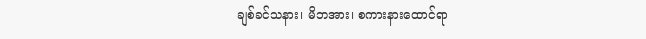ချစ်ခင်သနား၊ မိဘအား၊ စကားနားထောင်ရာ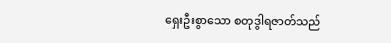ရှေးဦးစွာသော စတုဒွါရဇာတ်သည်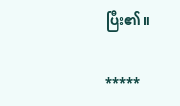ပြီး၏။

*****